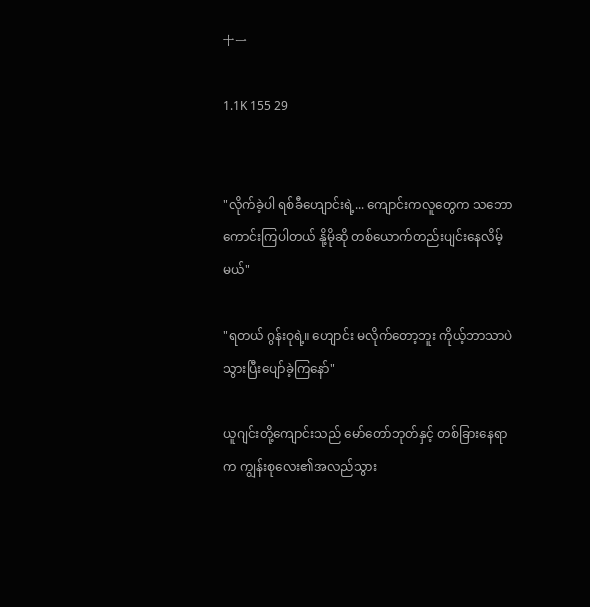十一

1.1K 155 29


"လိုက်ခဲ့ပါ ရစ်ခီဟျောင်းရဲ့... ကျောင်းကလူတွေက သဘောကောင်းကြပါတယ် နို့မိုဆို တစ်ယောက်တည်းပျင်းနေလိမ့်မယ်"

"ရတယ် ဂွန်းဝုရဲ့။ ဟျောင်း မလိုက်တော့ဘူး ကိုယ့်ဘာသာပဲ သွားပြီးပျော်ခဲ့ကြနော်"

ယူဂျင်းတို့ကျောင်းသည် မော်တော်ဘုတ်နှင့် တစ်ခြားနေရာက ကျွန်းစုလေး၏အလည်သွား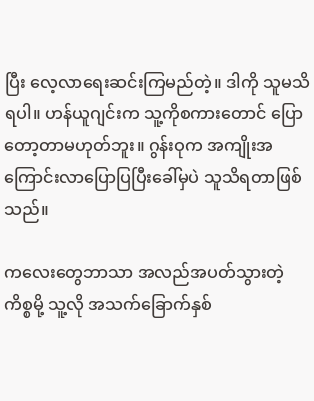ပြီး လေ့လာရေးဆင်းကြမည်တဲ့။ ဒါကို သူမသိရပါ။ ဟန်ယူဂျင်းက သူ့ကိုစကားတောင် ပြောတော့တာမဟုတ်ဘူး။ ဂွန်းဝုက အကျိုးအကြောင်းလာပြောပြပြီးခေါ်မှပဲ သူသိရတာဖြစ်သည်။

ကလေးတွေဘာသာ အလည်အပတ်သွားတဲ့ကိစ္စမို့ သူ့လို အသက်ခြောက်နှစ်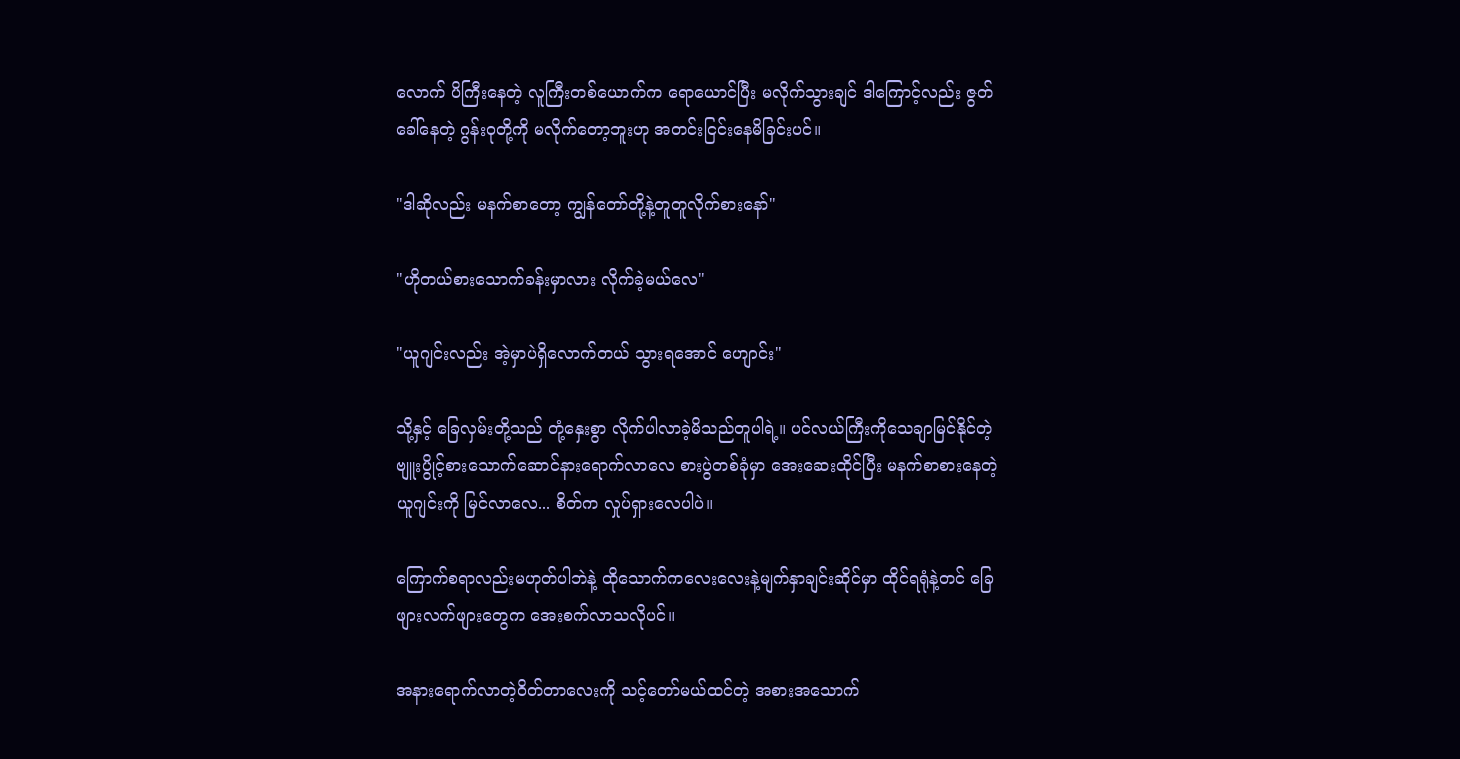လောက် ပိကြီးနေတဲ့ လူကြီးတစ်ယောက်က ရောယောင်ပြီး မလိုက်သွားချင် ဒါကြောင့်လည်း ဇွတ်ခေါ်နေတဲ့ ဂွန်းဝုတို့ကို မလိုက်တော့ဘူးဟု အတင်းငြင်းနေမိခြင်းပင်။

"ဒါဆိုလည်း မနက်စာတော့ ကျွန်တော်တို့နဲ့တူတူလိုက်စားနော်"

"ဟိုတယ်စားသောက်ခန်းမှာလား လိုက်ခဲ့မယ်လေ"

"ယူဂျင်းလည်း အဲ့မှာပဲရှိလောက်တယ် သွားရအောင် ဟျောင်း"

သို့နှင့် ခြေလှမ်းတို့သည် တုံ့နှေးစွာ လိုက်ပါလာခဲ့မိသည်တူပါရဲ့။ ပင်လယ်ကြီးကိုသေချာမြင်နိုင်တဲ့ ဗျူးပွိုင့်စားသောက်ဆောင်နားရောက်လာလေ စားပွဲတစ်ခုံမှာ အေးဆေးထိုင်ပြီး မနက်စာစားနေတဲ့ ယူဂျင်းကို မြင်လာလေ... စိတ်က လှုပ်ရှားလေပါပဲ။

ကြောက်စရာလည်းမဟုတ်ပါဘဲနဲ့ ထိုသောက်ကလေးလေးနဲ့မျက်နှာချင်းဆိုင်မှာ ထိုင်ရရုံနဲ့တင် ခြေဖျားလက်ဖျားတွေက အေးစက်လာသလိုပင်။

အနားရောက်လာတဲ့ဝိတ်တာလေးကို သင့်တော်မယ်ထင်တဲ့ အစားအသောက်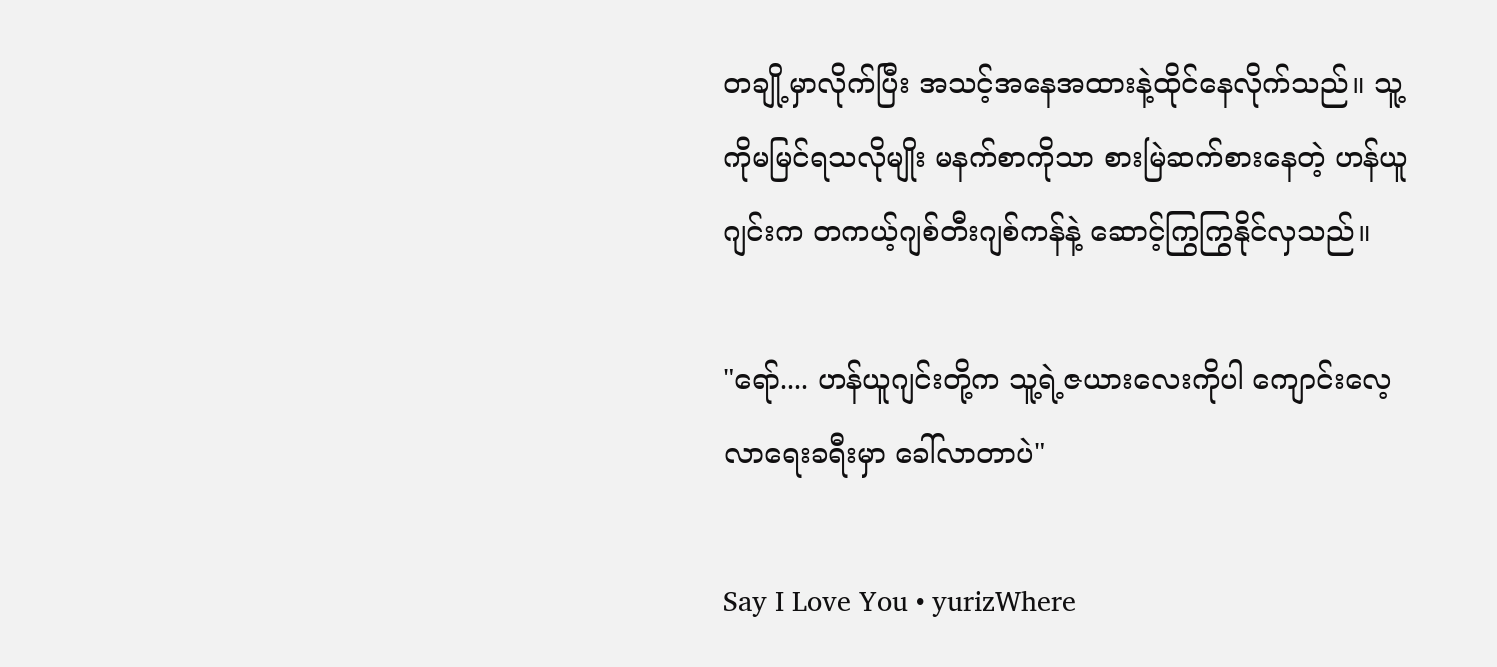တချို့မှာလိုက်ပြီး အသင့်အနေအထားနဲ့ထိုင်နေလိုက်သည်။ သူ့ကိုမမြင်ရသလိုမျိုး မနက်စာကိုသာ စားမြဲဆက်စားနေတဲ့ ဟန်ယူဂျင်းက တကယ့်ဂျစ်တီးဂျစ်ကန်နဲ့ ဆောင့်ကြွကြွနိုင်လှသည်။

"ရော်.... ဟန်ယူဂျင်းတို့က သူ့ရဲ့ဇယားလေးကိုပါ ကျောင်းလေ့လာရေးခရီးမှာ ခေါ်လာတာပဲ"

Say I Love You • yurizWhere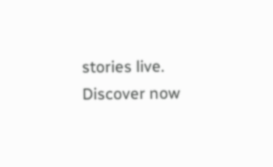stories live. Discover now